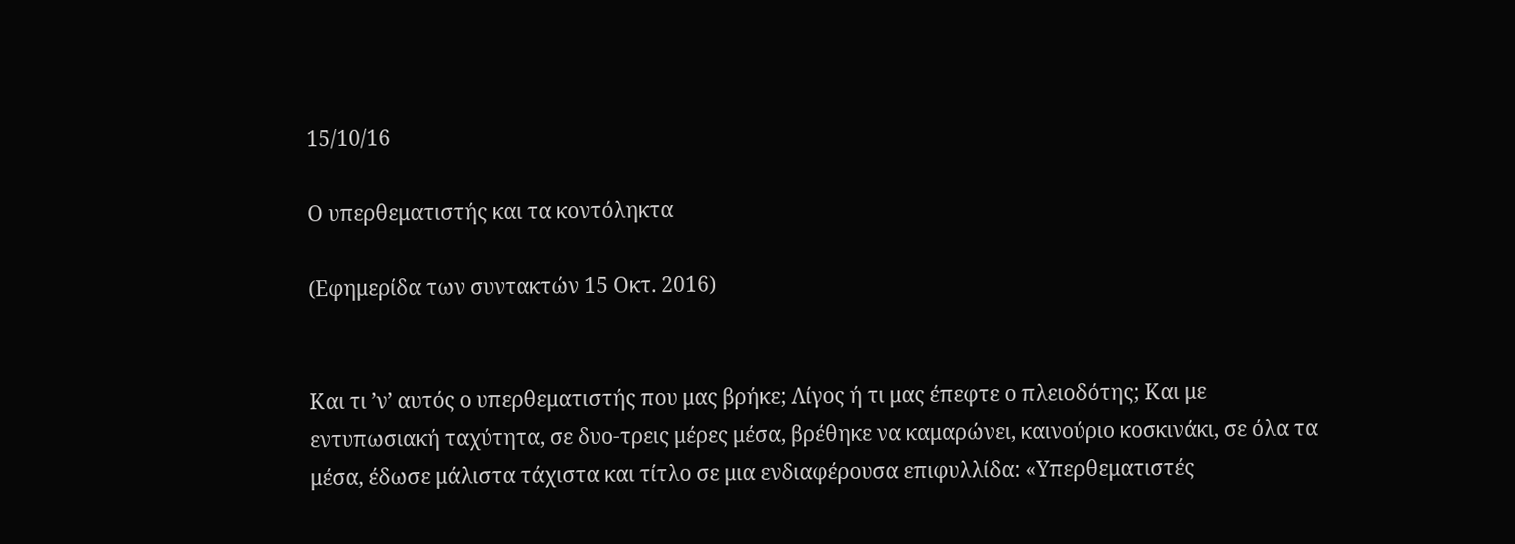15/10/16

Ο υπερθεματιστής και τα κοντόληκτα

(Εφημερίδα των συντακτών 15 Οκτ. 2016)


Και τι ’ν’ αυτός ο υπερθεματιστής που μας βρήκε; Λίγος ή τι μας έπεφτε ο πλειοδότης; Και με εντυπωσιακή ταχύτητα, σε δυο-τρεις μέρες μέσα, βρέθηκε να καμαρώνει, καινούριο κοσκινάκι, σε όλα τα μέσα, έδωσε μάλιστα τάχιστα και τίτλο σε μια ενδιαφέρουσα επιφυλλίδα: «Υπερθεματιστές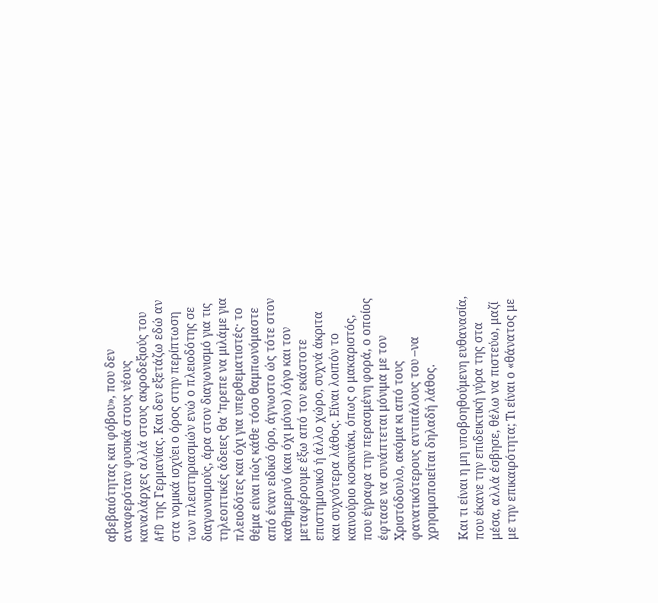αβεβαιότητας και φόβου», που δεν αναφερόταν φυσικά στους νέους καναλάρχες αλλά στους ακροδεξιούς του AfD της Γερμανίας. Και δεν εξετάζω εδώ αν στα νομικά ισχύει ο όρος στην περίπτωση των πλειστηριασμών ενώ ο πλειοδότης σε διαγωνισμούς, άρα στον διαγωνισμό για τις τηλεοπτικές άδειες θα ’πρεπε να μιλάμε για πλειοδότες και όχι για υπερθεματιστές· το θέμα είναι πώς κάθε τόσο θαμπωνόμαστε από έναν ειδικό όρο, άγνωστο ώς τότε στον καθημερινό (και όχι μόνο) λόγο και τον μεταφέρουμε έξω από τον εκάστοτε επιστημονικό ή άλλο χώρο, συχνά άκριτα και συχνότερα λάθος. Είναι λοιπόν το καινούριο κοσκινάκι, όπως ο μακαριστός, που έγραφα την περασμένη φορά, ο οποίος έφτασε να συνάπτεται μόνιμα με τον Χριστόδουλο, ακόμα κι από τους φανατικότερους αντιπάλους του –να χρησιμοποιείται δηλαδή λάθος.

Και τι είναι η μη υποβοηθούμενη ευθανασία, που έκανε την επιδεικτική γύρα της στα μέσα, αλλά έσβησε, θέλω να πιστεύω, μαζί με την επικαιρότητα; Τι είναι ο «θάνατος με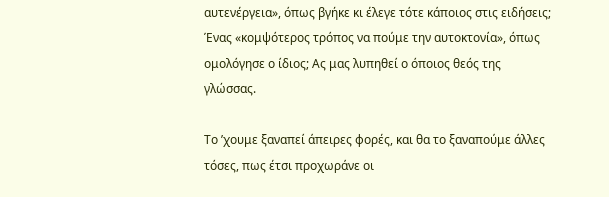αυτενέργεια», όπως βγήκε κι έλεγε τότε κάποιος στις ειδήσεις; Ένας «κομψότερος τρόπος να πούμε την αυτοκτονία», όπως ομολόγησε ο ίδιος; Ας μας λυπηθεί ο όποιος θεός της γλώσσας.

Το ’χουμε ξαναπεί άπειρες φορές, και θα το ξαναπούμε άλλες τόσες, πως έτσι προχωράνε οι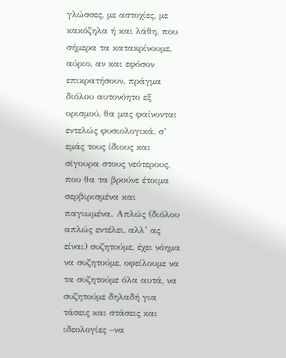γλώσσες, με αστοχίες, με κακόζηλα ή και λάθη, που σήμερα τα κατακρίνουμε, αύριο, αν και εφόσον επικρατήσουν, πράγμα διόλου αυτονόητο εξ ορισμού, θα μας φαίνονται εντελώς φυσιολογικά, σ’ εμάς τους ίδιους και σίγουρα στους νεότερους, που θα τα βρούνε έτοιμα σερβιρισμένα και παγιωμένα. Απλώς (διόλου απλώς εντέλει, αλλ’ ας είναι) συζητούμε, έχει νόημα να συζητούμε, οφείλουμε να τα συζητούμε όλα αυτά, να συζητούμε δηλαδή για τάσεις και στάσεις και ιδεολογίες –να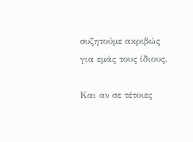συζητούμε ακριβώς για εμάς τους ίδιους.

Και αν σε τέτοιες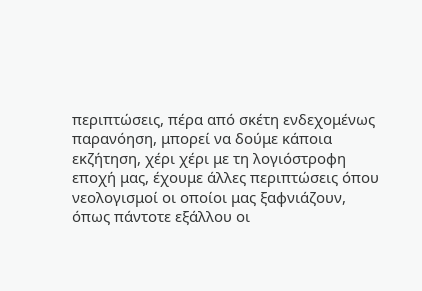περιπτώσεις, πέρα από σκέτη ενδεχομένως παρανόηση, μπορεί να δούμε κάποια εκζήτηση, χέρι χέρι με τη λογιόστροφη εποχή μας, έχουμε άλλες περιπτώσεις όπου νεολογισμοί οι οποίοι μας ξαφνιάζουν, όπως πάντοτε εξάλλου οι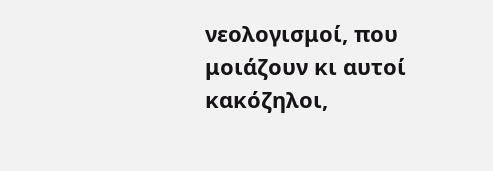νεολογισμοί, που μοιάζουν κι αυτοί κακόζηλοι,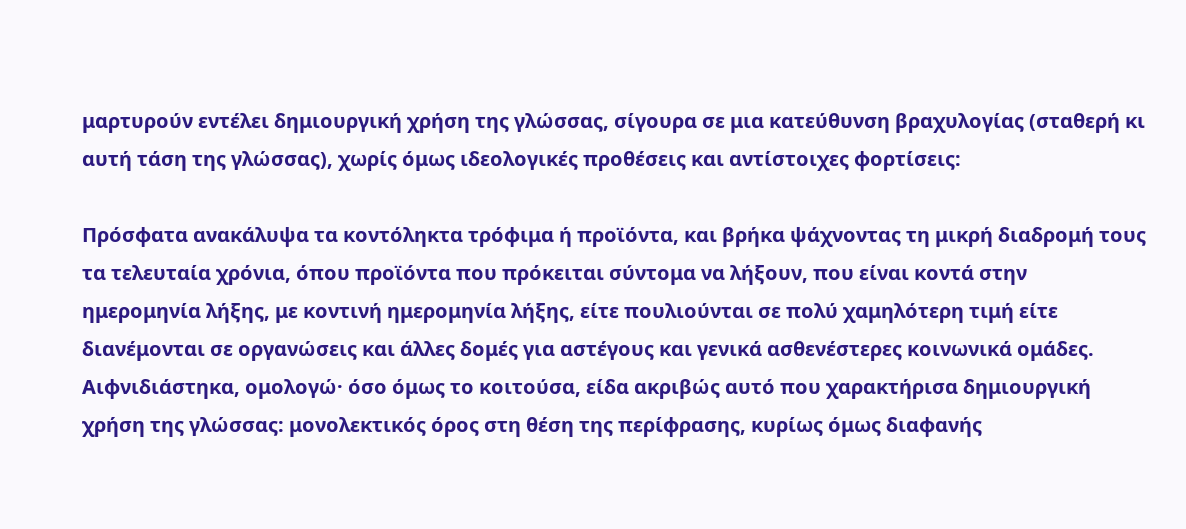μαρτυρούν εντέλει δημιουργική χρήση της γλώσσας, σίγουρα σε μια κατεύθυνση βραχυλογίας (σταθερή κι αυτή τάση της γλώσσας), χωρίς όμως ιδεολογικές προθέσεις και αντίστοιχες φορτίσεις:

Πρόσφατα ανακάλυψα τα κοντόληκτα τρόφιμα ή προϊόντα, και βρήκα ψάχνοντας τη μικρή διαδρομή τους τα τελευταία χρόνια, όπου προϊόντα που πρόκειται σύντομα να λήξουν, που είναι κοντά στην ημερομηνία λήξης, με κοντινή ημερομηνία λήξης, είτε πουλιούνται σε πολύ χαμηλότερη τιμή είτε διανέμονται σε οργανώσεις και άλλες δομές για αστέγους και γενικά ασθενέστερες κοινωνικά ομάδες. Αιφνιδιάστηκα, ομολογώ· όσο όμως το κοιτούσα, είδα ακριβώς αυτό που χαρακτήρισα δημιουργική χρήση της γλώσσας: μονολεκτικός όρος στη θέση της περίφρασης, κυρίως όμως διαφανής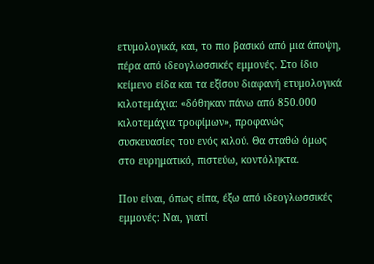ετυμολογικά, και, το πιο βασικό από μια άποψη, πέρα από ιδεογλωσσικές εμμονές. Στο ίδιο κείμενο είδα και τα εξίσου διαφανή ετυμολογικά κιλοτεμάχια: «δόθηκαν πάνω από 850.000 κιλοτεμάχια τροφίμων», προφανώς συσκευασίες του ενός κιλού. Θα σταθώ όμως στο ευρηματικό, πιστεύω, κοντόληκτα.

Που είναι, όπως είπα, έξω από ιδεογλωσσικές εμμονές: Ναι, γιατί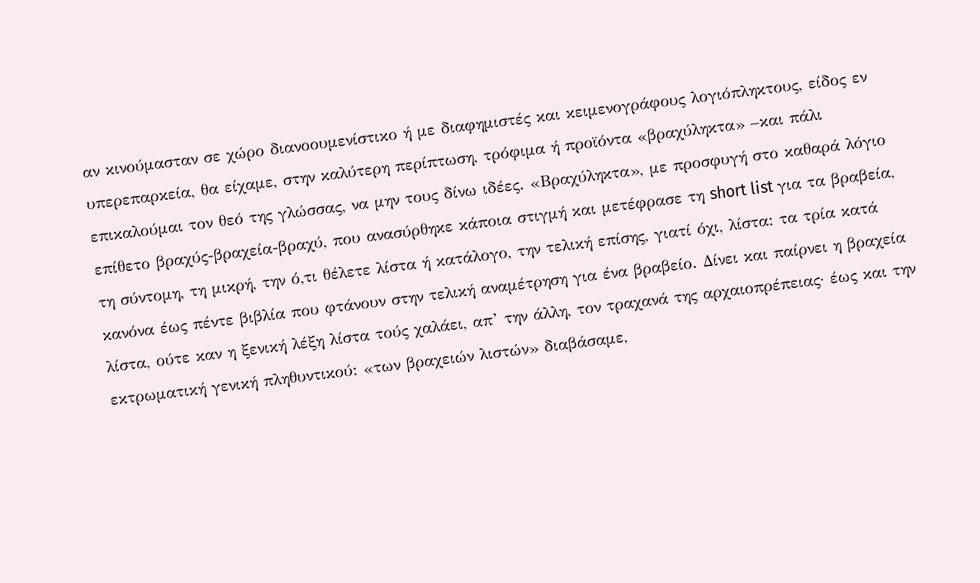αν κινούμασταν σε χώρο διανοουμενίστικο ή με διαφημιστές και κειμενογράφους λογιόπληκτους, είδος εν υπερεπαρκεία, θα είχαμε, στην καλύτερη περίπτωση, τρόφιμα ή προϊόντα «βραχύληκτα» –και πάλι επικαλούμαι τον θεό της γλώσσας, να μην τους δίνω ιδέες. «Βραχύληκτα», με προσφυγή στο καθαρά λόγιο επίθετο βραχύς-βραχεία-βραχύ, που ανασύρθηκε κάποια στιγμή και μετέφρασε τη short list για τα βραβεία, τη σύντομη, τη μικρή, την ό,τι θέλετε λίστα ή κατάλογο, την τελική επίσης, γιατί όχι, λίστα: τα τρία κατά κανόνα έως πέντε βιβλία που φτάνουν στην τελική αναμέτρηση για ένα βραβείο. Δίνει και παίρνει η βραχεία λίστα, ούτε καν η ξενική λέξη λίστα τούς χαλάει, απ’ την άλλη, τον τραχανά της αρχαιοπρέπειας· έως και την εκτρωματική γενική πληθυντικού: «των βραχειών λιστών» διαβάσαμε,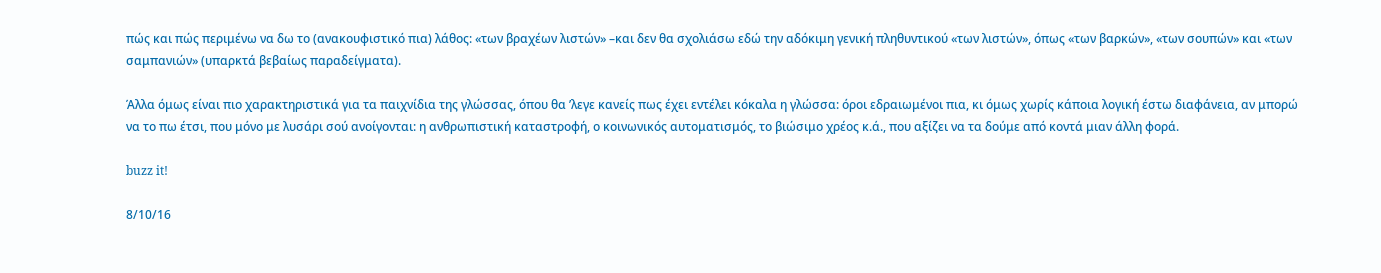πώς και πώς περιμένω να δω το (ανακουφιστικό πια) λάθος: «των βραχέων λιστών» –και δεν θα σχολιάσω εδώ την αδόκιμη γενική πληθυντικού «των λιστών», όπως «των βαρκών», «των σουπών» και «των σαμπανιών» (υπαρκτά βεβαίως παραδείγματα).

Άλλα όμως είναι πιο χαρακτηριστικά για τα παιχνίδια της γλώσσας, όπου θα ’λεγε κανείς πως έχει εντέλει κόκαλα η γλώσσα: όροι εδραιωμένοι πια, κι όμως χωρίς κάποια λογική έστω διαφάνεια, αν μπορώ να το πω έτσι, που μόνο με λυσάρι σού ανοίγονται: η ανθρωπιστική καταστροφή, ο κοινωνικός αυτοματισμός, το βιώσιμο χρέος κ.ά., που αξίζει να τα δούμε από κοντά μιαν άλλη φορά.

buzz it!

8/10/16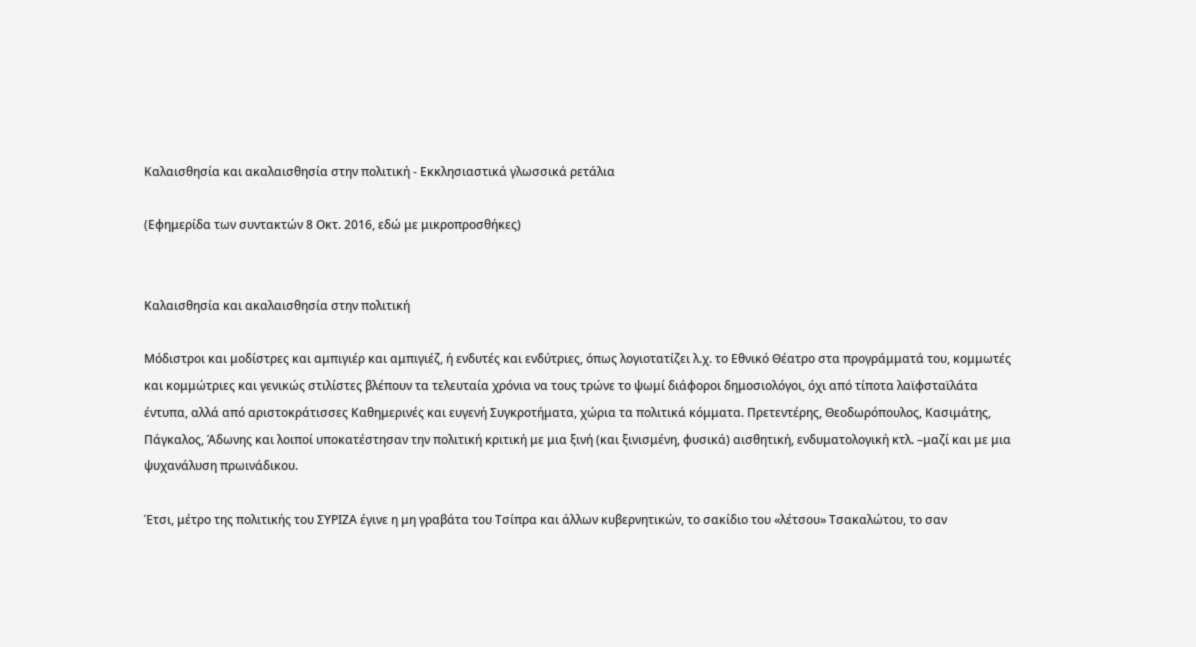Καλαισθησία και ακαλαισθησία στην πολιτική - Εκκλησιαστικά γλωσσικά ρετάλια

(Εφημερίδα των συντακτών 8 Οκτ. 2016, εδώ με μικροπροσθήκες)


Καλαισθησία και ακαλαισθησία στην πολιτική

Μόδιστροι και μοδίστρες και αμπιγιέρ και αμπιγιέζ, ή ενδυτές και ενδύτριες, όπως λογιοτατίζει λ.χ. το Εθνικό Θέατρο στα προγράμματά του, κομμωτές και κομμώτριες και γενικώς στιλίστες βλέπουν τα τελευταία χρόνια να τους τρώνε το ψωμί διάφοροι δημοσιολόγοι, όχι από τίποτα λαϊφσταϊλάτα έντυπα, αλλά από αριστοκράτισσες Καθημερινές και ευγενή Συγκροτήματα, χώρια τα πολιτικά κόμματα. Πρετεντέρης, Θεοδωρόπουλος, Κασιμάτης, Πάγκαλος, Άδωνης και λοιποί υποκατέστησαν την πολιτική κριτική με μια ξινή (και ξινισμένη, φυσικά) αισθητική, ενδυματολογική κτλ. –μαζί και με μια ψυχανάλυση πρωινάδικου.

Έτσι, μέτρο της πολιτικής του ΣΥΡΙΖΑ έγινε η μη γραβάτα του Τσίπρα και άλλων κυβερνητικών, το σακίδιο του «λέτσου» Τσακαλώτου, το σαν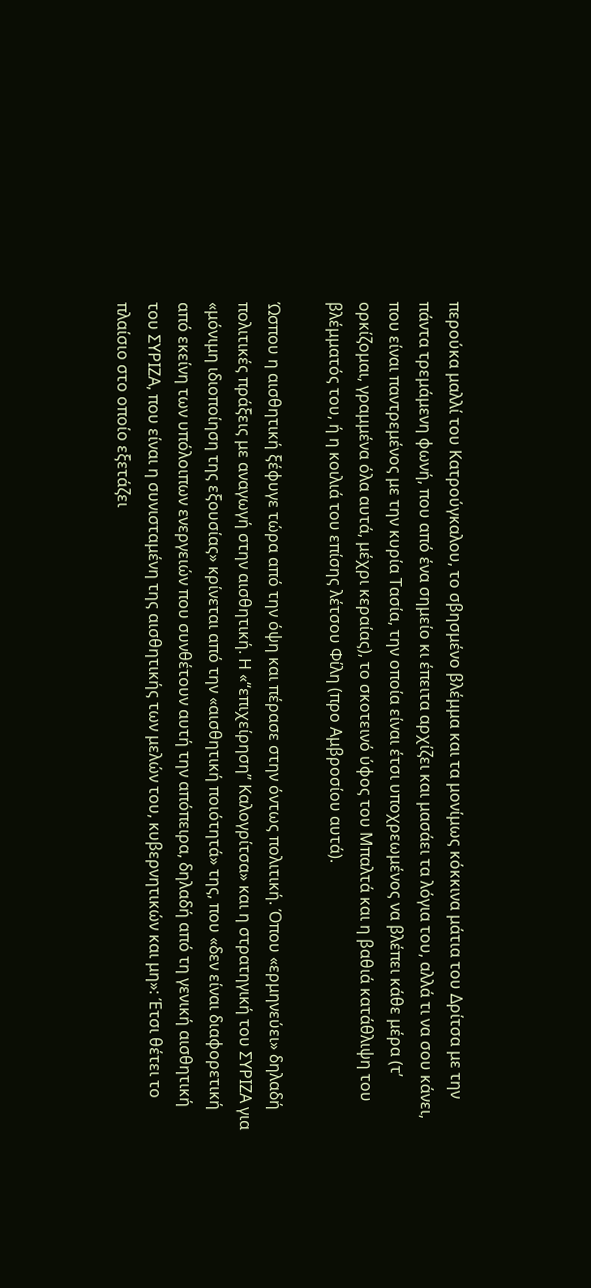περούκα μαλλί του Κατρούγκαλου, το σβησμένο βλέμμα και τα μονίμως κόκκινα μάτια του Δρίτσα με την πάντα τρεμάμενη φωνή, που από ένα σημείο κι έπειτα αρχίζει και μασάει τα λόγια του, αλλά τι να σου κάνει, που είναι παντρεμένος με την κυρία Τασία, την οποία είναι έτσι υποχρεωμένος να βλέπει κάθε μέρα (τ’ ορκίζομαι, γραμμένα όλα αυτά, μέχρι κεραίας), το σκοτεινό ύφος του Μπαλτά και η βαθιά κατάθλιψη του βλέμματός του, ή η κοιλιά του επίσης λέτσου Φίλη (προ Αμβροσίου αυτά).

Ώσπου η αισθητική ξέφυγε τώρα από την όψη και πέρασε στην όντως πολιτική. Όπου «ερμηνεύει» δηλαδή πολιτικές πράξεις με αναγωγή στην αισθητική. Η «“επιχείρηση” Καλογρίτσα» και η στρατηγική του ΣΥΡΙΖΑ για «μόνιμη ιδιοποίηση της εξουσίας» κρίνεται από την «αισθητική ποιότητά» της, που «δεν είναι διαφορετική από εκείνη των υπόλοιπων ενεργειών που συνθέτουν αυτή την απόπειρα, δηλαδή από τη γενική αισθητική του ΣΥΡΙΖΑ, που είναι η συνισταμένη της αισθητικής των μελών του, κυβερνητικών και μη»: Έτσι θέτει το πλαίσιο στο οποίο εξετάζει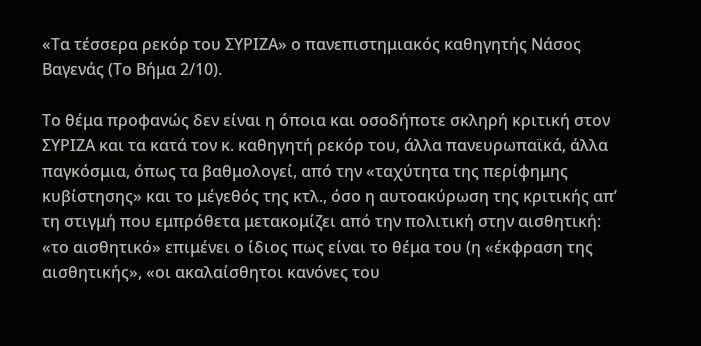«Τα τέσσερα ρεκόρ του ΣΥΡΙΖΑ» ο πανεπιστημιακός καθηγητής Νάσος Βαγενάς (Το Βήμα 2/10).

Το θέμα προφανώς δεν είναι η όποια και οσοδήποτε σκληρή κριτική στον ΣΥΡΙΖΑ και τα κατά τον κ. καθηγητή ρεκόρ του, άλλα πανευρωπαϊκά, άλλα παγκόσμια, όπως τα βαθμολογεί, από την «ταχύτητα της περίφημης κυβίστησης» και το μέγεθός της κτλ., όσο η αυτοακύρωση της κριτικής απ’ τη στιγμή που εμπρόθετα μετακομίζει από την πολιτική στην αισθητική: «το αισθητικό» επιμένει ο ίδιος πως είναι το θέμα του (η «έκφραση της αισθητικής», «οι ακαλαίσθητοι κανόνες του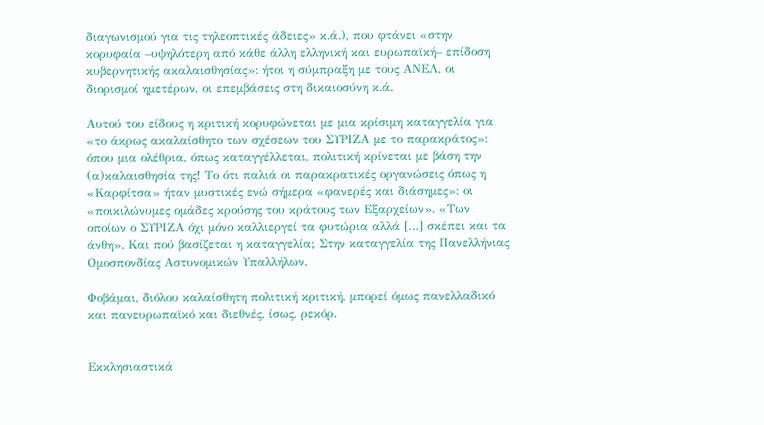διαγωνισμού για τις τηλεοπτικές άδειες» κ.ά.), που φτάνει «στην κορυφαία –υψηλότερη από κάθε άλλη ελληνική και ευρωπαϊκή– επίδοση κυβερνητικής ακαλαισθησίας»: ήτοι η σύμπραξη με τους ΑΝΕΛ, οι διορισμοί ημετέρων, οι επεμβάσεις στη δικαιοσύνη κ.ά.

Αυτού του είδους η κριτική κορυφώνεται με μια κρίσιμη καταγγελία για «το άκρως ακαλαίσθητο των σχέσεων του ΣΥΡΙΖΑ με το παρακράτος»: όπου μια ολέθρια, όπως καταγγέλλεται, πολιτική κρίνεται με βάση την (α)καλαισθησία της! Το ότι παλιά οι παρακρατικές οργανώσεις όπως η «Καρφίτσα» ήταν μυστικές ενώ σήμερα «φανερές και διάσημες»: οι «ποικιλώνυμες ομάδες κρούσης του κράτους των Εξαρχείων». «Των οποίων ο ΣΥΡΙΖΑ όχι μόνο καλλιεργεί τα φυτώρια αλλά […] σκέπει και τα άνθη». Και πού βασίζεται η καταγγελία; Στην καταγγελία της Πανελλήνιας Ομοσπονδίας Αστυνομικών Υπαλλήλων.

Φοβάμαι, διόλου καλαίσθητη πολιτική κριτική, μπορεί όμως πανελλαδικό και πανευρωπαϊκό και διεθνές, ίσως, ρεκόρ.


Εκκλησιαστικά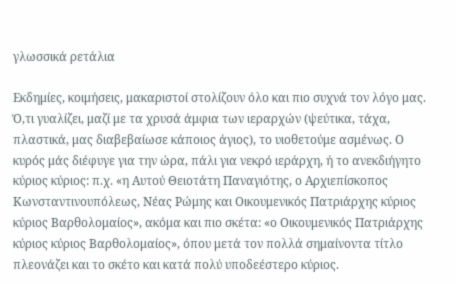γλωσσικά ρετάλια

Εκδημίες, κοιμήσεις, μακαριστοί στολίζουν όλο και πιο συχνά τον λόγο μας. Ό,τι γυαλίζει, μαζί με τα χρυσά άμφια των ιεραρχών (ψεύτικα, τάχα, πλαστικά, μας διαβεβαίωσε κάποιος άγιος), το υιοθετούμε ασμένως. Ο κυρός μάς διέφυγε για την ώρα, πάλι για νεκρό ιεράρχη, ή το ανεκδιήγητο κύριος κύριος: π.χ. «η Αυτού Θειοτάτη Παναγιότης, ο Αρχιεπίσκοπος Κωνσταντινουπόλεως, Νέας Ρώμης και Οικουμενικός Πατριάρχης κύριος κύριος Βαρθολομαίος», ακόμα και πιο σκέτα: «ο Οικουμενικός Πατριάρχης κύριος κύριος Βαρθολομαίος», όπου μετά τον πολλά σημαίνοντα τίτλο πλεονάζει και το σκέτο και κατά πολύ υποδεέστερο κύριος.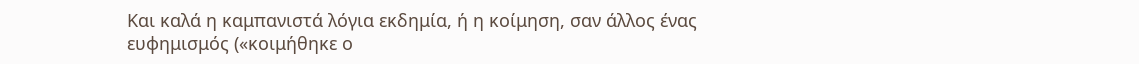Και καλά η καμπανιστά λόγια εκδημία, ή η κοίμηση, σαν άλλος ένας ευφημισμός («κοιμήθηκε ο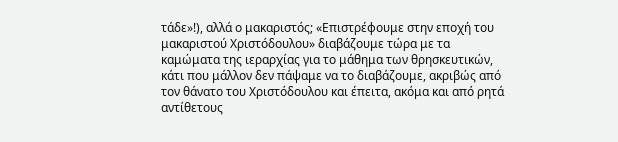τάδε»!), αλλά ο μακαριστός; «Επιστρέφουμε στην εποχή του μακαριστού Χριστόδουλου» διαβάζουμε τώρα με τα καμώματα της ιεραρχίας για το μάθημα των θρησκευτικών, κάτι που μάλλον δεν πάψαμε να το διαβάζουμε, ακριβώς από τον θάνατο του Χριστόδουλου και έπειτα, ακόμα και από ρητά αντίθετους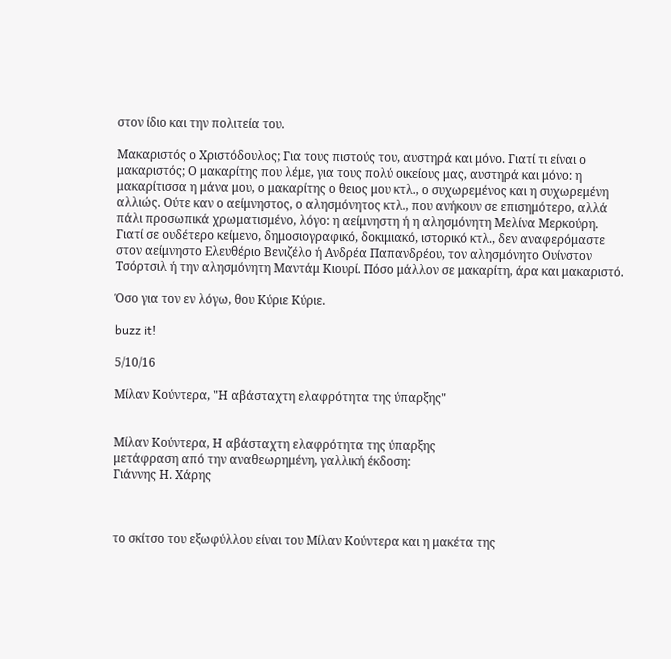στον ίδιο και την πολιτεία του.

Μακαριστός ο Χριστόδουλος; Για τους πιστούς του, αυστηρά και μόνο. Γιατί τι είναι ο μακαριστός; Ο μακαρίτης που λέμε, για τους πολύ οικείους μας, αυστηρά και μόνο: η μακαρίτισσα η μάνα μου, ο μακαρίτης ο θειος μου κτλ., ο συχωρεμένος και η συχωρεμένη αλλιώς. Ούτε καν ο αείμνηστος, ο αλησμόνητος κτλ., που ανήκουν σε επισημότερο, αλλά πάλι προσωπικά χρωματισμένο, λόγο: η αείμνηστη ή η αλησμόνητη Μελίνα Μερκούρη. Γιατί σε ουδέτερο κείμενο, δημοσιογραφικό, δοκιμιακό, ιστορικό κτλ., δεν αναφερόμαστε στον αείμνηστο Ελευθέριο Βενιζέλο ή Ανδρέα Παπανδρέου, τον αλησμόνητο Ουίνστον Τσόρτσιλ ή την αλησμόνητη Μαντάμ Κιουρί. Πόσο μάλλον σε μακαρίτη, άρα και μακαριστό.

Όσο για τον εν λόγω, θου Κύριε Κύριε.

buzz it!

5/10/16

Μίλαν Κούντερα, "Η αβάσταχτη ελαφρότητα της ύπαρξης"


Μίλαν Κούντερα, Η αβάσταχτη ελαφρότητα της ύπαρξης
μετάφραση από την αναθεωρημένη, γαλλική έκδοση:
Γιάννης Η. Χάρης



το σκίτσο του εξωφύλλου είναι του Μίλαν Κούντερα και η μακέτα της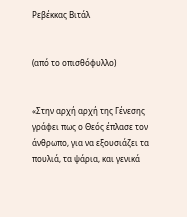Ρεβέκκας Βιτάλ


(από το οπισθόφυλλο)


«Στην αρχή αρχή της Γένεσης γράφει πως ο Θεός έπλασε τον άνθρωπο, για να εξουσιάζει τα πουλιά, τα ψάρια, και γενικά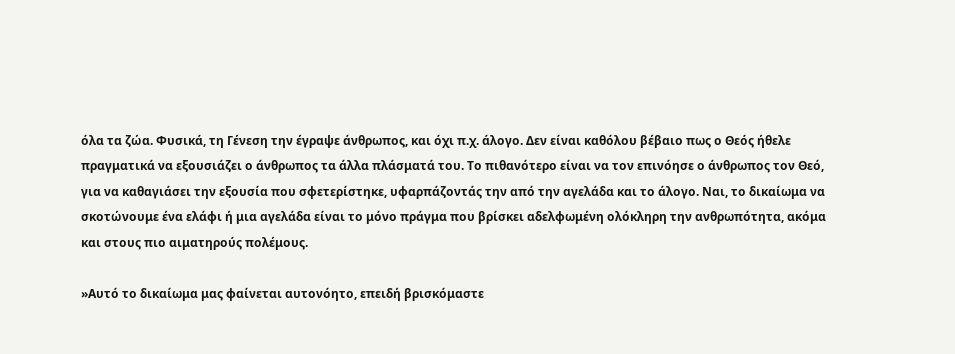όλα τα ζώα. Φυσικά, τη Γένεση την έγραψε άνθρωπος, και όχι π.χ. άλογο. Δεν είναι καθόλου βέβαιο πως ο Θεός ήθελε πραγματικά να εξουσιάζει ο άνθρωπος τα άλλα πλάσματά του. Το πιθανότερο είναι να τον επινόησε ο άνθρωπος τον Θεό, για να καθαγιάσει την εξουσία που σφετερίστηκε, υφαρπάζοντάς την από την αγελάδα και το άλογο. Ναι, το δικαίωμα να σκοτώνουμε ένα ελάφι ή μια αγελάδα είναι το μόνο πράγμα που βρίσκει αδελφωμένη ολόκληρη την ανθρωπότητα, ακόμα και στους πιο αιματηρούς πολέμους.

»Αυτό το δικαίωμα μας φαίνεται αυτονόητο, επειδή βρισκόμαστε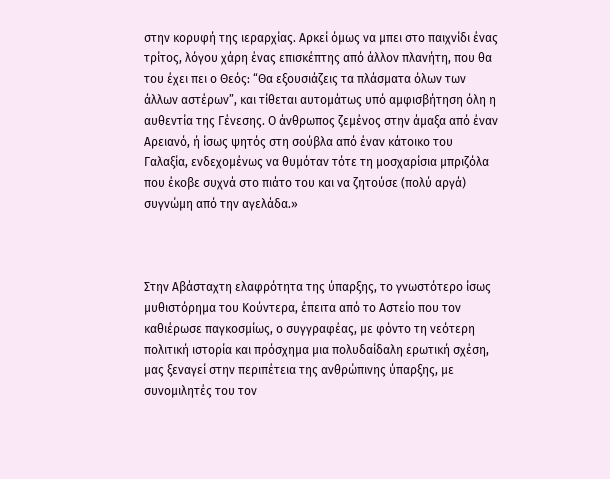στην κορυφή της ιεραρχίας. Αρκεί όμως να μπει στο παιχνίδι ένας τρίτος, λόγου χάρη ένας επισκέπτης από άλλον πλανήτη, που θα του έχει πει ο Θεός: “Θα εξουσιάζεις τα πλάσματα όλων των άλλων αστέρων”, και τίθεται αυτομάτως υπό αμφισβήτηση όλη η αυθεντία της Γένεσης. Ο άνθρωπος ζεμένος στην άμαξα από έναν Αρειανό, ή ίσως ψητός στη σούβλα από έναν κάτοικο του Γαλαξία, ενδεχομένως να θυμόταν τότε τη μοσχαρίσια μπριζόλα που έκοβε συχνά στο πιάτο του και να ζητούσε (πολύ αργά) συγνώμη από την αγελάδα.»



Στην Αβάσταχτη ελαφρότητα της ύπαρξης, το γνωστότερο ίσως μυθιστόρημα του Κούντερα, έπειτα από το Αστείο που τον καθιέρωσε παγκοσμίως, ο συγγραφέας, με φόντο τη νεότερη πολιτική ιστορία και πρόσχημα μια πολυδαίδαλη ερωτική σχέση, μας ξεναγεί στην περιπέτεια της ανθρώπινης ύπαρξης, με συνομιλητές του τον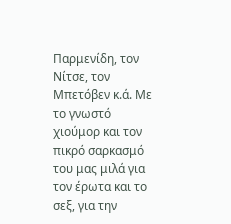Παρμενίδη, τον Νίτσε, τον Μπετόβεν κ.ά. Με το γνωστό χιούμορ και τον πικρό σαρκασμό του μας μιλά για τον έρωτα και το σεξ, για την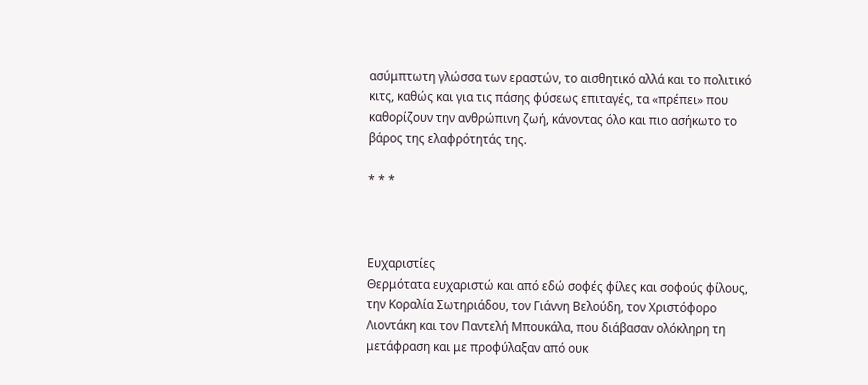ασύμπτωτη γλώσσα των εραστών, το αισθητικό αλλά και το πολιτικό κιτς, καθώς και για τις πάσης φύσεως επιταγές, τα «πρέπει» που καθορίζουν την ανθρώπινη ζωή, κάνοντας όλο και πιο ασήκωτο το βάρος της ελαφρότητάς της.

* * *



Ευχαριστίες
Θερμότατα ευχαριστώ και από εδώ σοφές φίλες και σοφούς φίλους, την Κοραλία Σωτηριάδου, τον Γιάννη Βελούδη, τον Χριστόφορο Λιοντάκη και τον Παντελή Μπουκάλα, που διάβασαν ολόκληρη τη μετάφραση και με προφύλαξαν από ουκ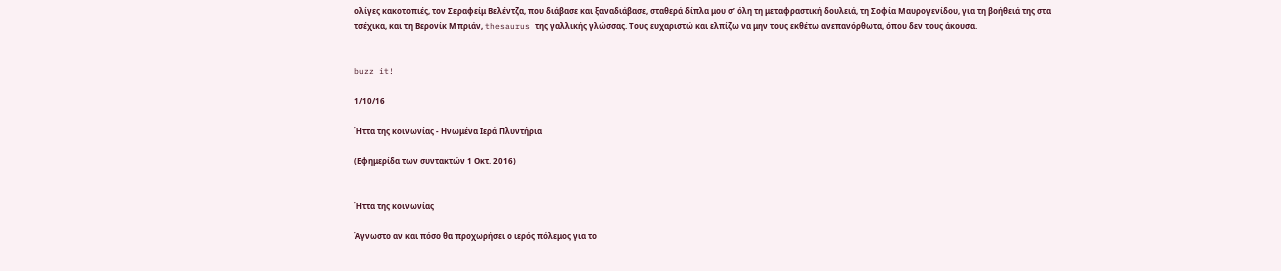ολίγες κακοτοπιές, τον Σεραφείμ Βελέντζα, που διάβασε και ξαναδιάβασε, σταθερά δίπλα μου σ’ όλη τη μεταφραστική δουλειά, τη Σοφία Μαυρογενίδου, για τη βοήθειά της στα τσέχικα, και τη Βερονίκ Μπριάν, thesaurus της γαλλικής γλώσσας. Τους ευχαριστώ και ελπίζω να μην τους εκθέτω ανεπανόρθωτα, όπου δεν τους άκουσα.


buzz it!

1/10/16

Ήττα της κοινωνίας - Ηνωμένα Ιερά Πλυντήρια

(Εφημερίδα των συντακτών 1 Οκτ. 2016)


Ήττα της κοινωνίας

Άγνωστο αν και πόσο θα προχωρήσει ο ιερός πόλεμος για το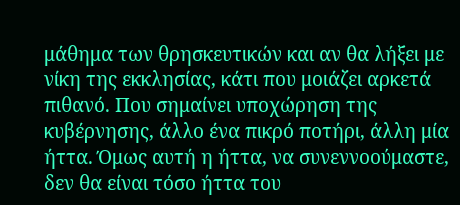μάθημα των θρησκευτικών και αν θα λήξει με νίκη της εκκλησίας, κάτι που μοιάζει αρκετά πιθανό. Που σημαίνει υποχώρηση της κυβέρνησης, άλλο ένα πικρό ποτήρι, άλλη μία ήττα. Όμως αυτή η ήττα, να συνεννοούμαστε, δεν θα είναι τόσο ήττα του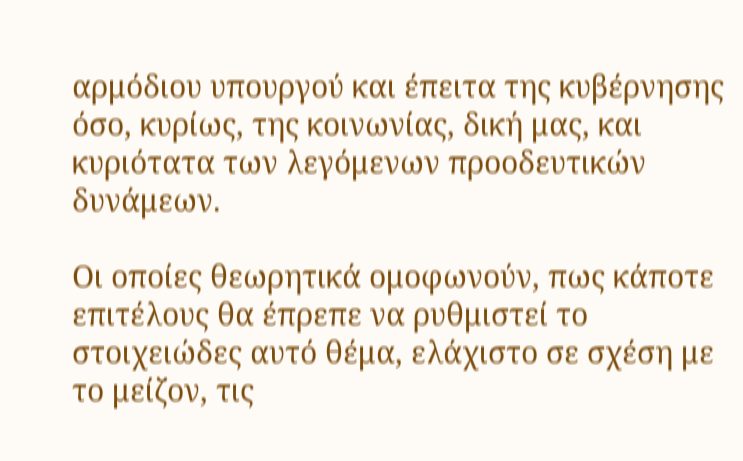αρμόδιου υπουργού και έπειτα της κυβέρνησης όσο, κυρίως, της κοινωνίας, δική μας, και κυριότατα των λεγόμενων προοδευτικών δυνάμεων.

Οι οποίες θεωρητικά ομοφωνούν, πως κάποτε επιτέλους θα έπρεπε να ρυθμιστεί το στοιχειώδες αυτό θέμα, ελάχιστο σε σχέση με το μείζον, τις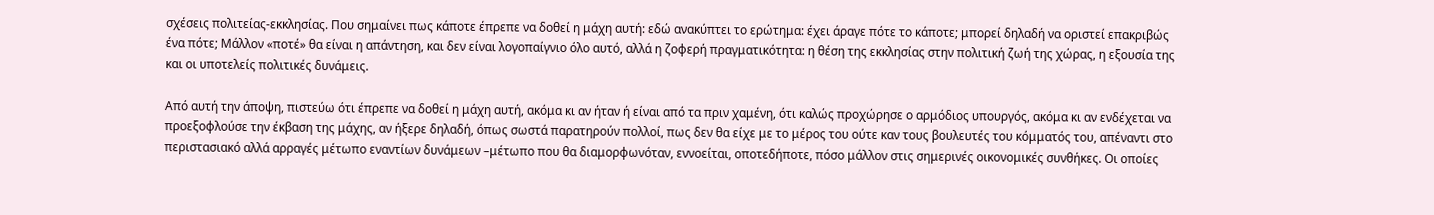σχέσεις πολιτείας-εκκλησίας. Που σημαίνει πως κάποτε έπρεπε να δοθεί η μάχη αυτή: εδώ ανακύπτει το ερώτημα: έχει άραγε πότε το κάποτε; μπορεί δηλαδή να οριστεί επακριβώς ένα πότε; Μάλλον «ποτέ» θα είναι η απάντηση, και δεν είναι λογοπαίγνιο όλο αυτό, αλλά η ζοφερή πραγματικότητα: η θέση της εκκλησίας στην πολιτική ζωή της χώρας, η εξουσία της και οι υποτελείς πολιτικές δυνάμεις.

Από αυτή την άποψη, πιστεύω ότι έπρεπε να δοθεί η μάχη αυτή, ακόμα κι αν ήταν ή είναι από τα πριν χαμένη, ότι καλώς προχώρησε ο αρμόδιος υπουργός, ακόμα κι αν ενδέχεται να προεξοφλούσε την έκβαση της μάχης, αν ήξερε δηλαδή, όπως σωστά παρατηρούν πολλοί, πως δεν θα είχε με το μέρος του ούτε καν τους βουλευτές του κόμματός του, απέναντι στο περιστασιακό αλλά αρραγές μέτωπο εναντίων δυνάμεων –μέτωπο που θα διαμορφωνόταν, εννοείται, οποτεδήποτε, πόσο μάλλον στις σημερινές οικονομικές συνθήκες. Οι οποίες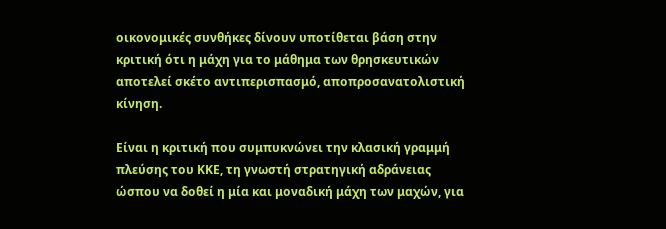οικονομικές συνθήκες δίνουν υποτίθεται βάση στην κριτική ότι η μάχη για το μάθημα των θρησκευτικών αποτελεί σκέτο αντιπερισπασμό, αποπροσανατολιστική κίνηση.

Είναι η κριτική που συμπυκνώνει την κλασική γραμμή πλεύσης του ΚΚΕ, τη γνωστή στρατηγική αδράνειας ώσπου να δοθεί η μία και μοναδική μάχη των μαχών, για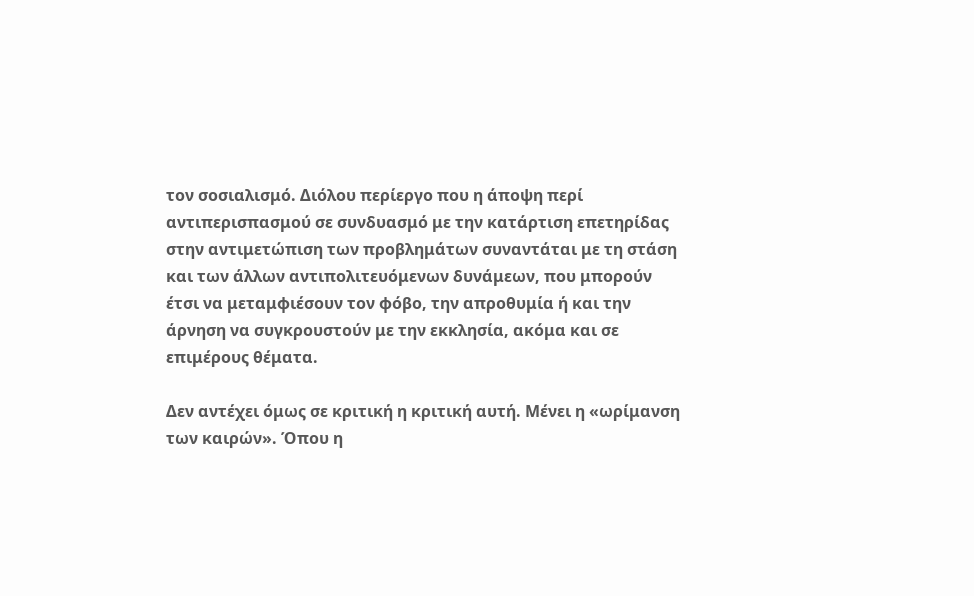τον σοσιαλισμό. Διόλου περίεργο που η άποψη περί αντιπερισπασμού σε συνδυασμό με την κατάρτιση επετηρίδας στην αντιμετώπιση των προβλημάτων συναντάται με τη στάση και των άλλων αντιπολιτευόμενων δυνάμεων, που μπορούν έτσι να μεταμφιέσουν τον φόβο, την απροθυμία ή και την άρνηση να συγκρουστούν με την εκκλησία, ακόμα και σε επιμέρους θέματα.

Δεν αντέχει όμως σε κριτική η κριτική αυτή. Μένει η «ωρίμανση των καιρών». Όπου η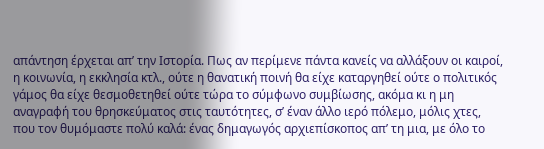απάντηση έρχεται απ’ την Ιστορία. Πως αν περίμενε πάντα κανείς να αλλάξουν οι καιροί, η κοινωνία, η εκκλησία κτλ., ούτε η θανατική ποινή θα είχε καταργηθεί ούτε ο πολιτικός γάμος θα είχε θεσμοθετηθεί ούτε τώρα το σύμφωνο συμβίωσης, ακόμα κι η μη αναγραφή του θρησκεύματος στις ταυτότητες, σ’ έναν άλλο ιερό πόλεμο, μόλις χτες, που τον θυμόμαστε πολύ καλά: ένας δημαγωγός αρχιεπίσκοπος απ’ τη μια, με όλο το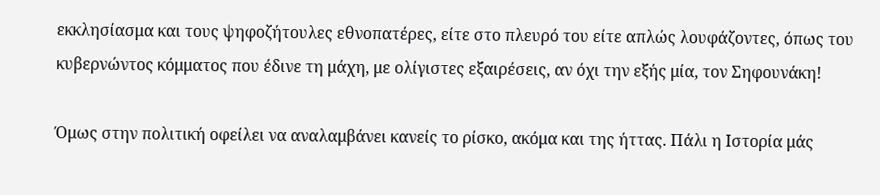εκκλησίασμα και τους ψηφοζήτουλες εθνοπατέρες, είτε στο πλευρό του είτε απλώς λουφάζοντες, όπως του κυβερνώντος κόμματος που έδινε τη μάχη, με ολίγιστες εξαιρέσεις, αν όχι την εξής μία, τον Σηφουνάκη!

Όμως στην πολιτική οφείλει να αναλαμβάνει κανείς το ρίσκο, ακόμα και της ήττας. Πάλι η Ιστορία μάς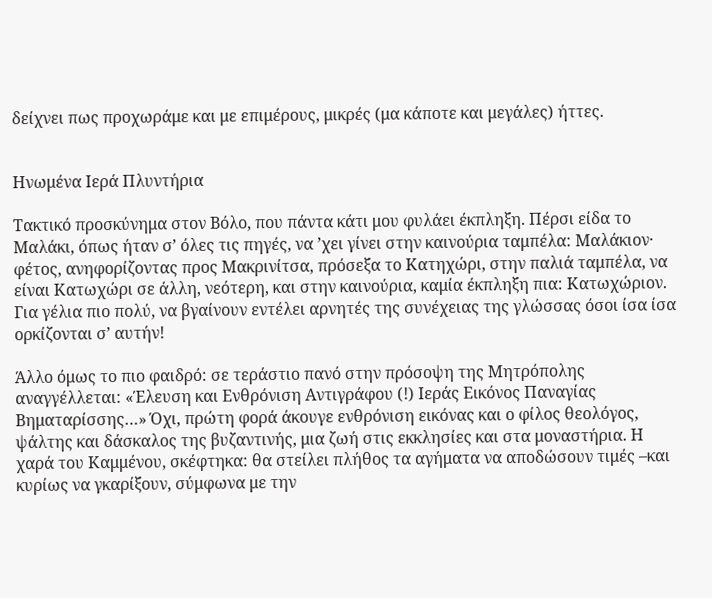δείχνει πως προχωράμε και με επιμέρους, μικρές (μα κάποτε και μεγάλες) ήττες.


Ηνωμένα Ιερά Πλυντήρια

Τακτικό προσκύνημα στον Βόλο, που πάντα κάτι μου φυλάει έκπληξη. Πέρσι είδα το Μαλάκι, όπως ήταν σ’ όλες τις πηγές, να ’χει γίνει στην καινούρια ταμπέλα: Μαλάκιον· φέτος, ανηφορίζοντας προς Μακρινίτσα, πρόσεξα το Κατηχώρι, στην παλιά ταμπέλα, να είναι Κατωχώρι σε άλλη, νεότερη, και στην καινούρια, καμία έκπληξη πια: Κατωχώριον. Για γέλια πιο πολύ, να βγαίνουν εντέλει αρνητές της συνέχειας της γλώσσας όσοι ίσα ίσα ορκίζονται σ’ αυτήν!

Άλλο όμως το πιο φαιδρό: σε τεράστιο πανό στην πρόσοψη της Μητρόπολης αναγγέλλεται: «Έλευση και Ενθρόνιση Αντιγράφου (!) Ιεράς Εικόνος Παναγίας Βηματαρίσσης…» Όχι, πρώτη φορά άκουγε ενθρόνιση εικόνας και ο φίλος θεολόγος, ψάλτης και δάσκαλος της βυζαντινής, μια ζωή στις εκκλησίες και στα μοναστήρια. Η χαρά του Καμμένου, σκέφτηκα: θα στείλει πλήθος τα αγήματα να αποδώσουν τιμές –και κυρίως να γκαρίξουν, σύμφωνα με την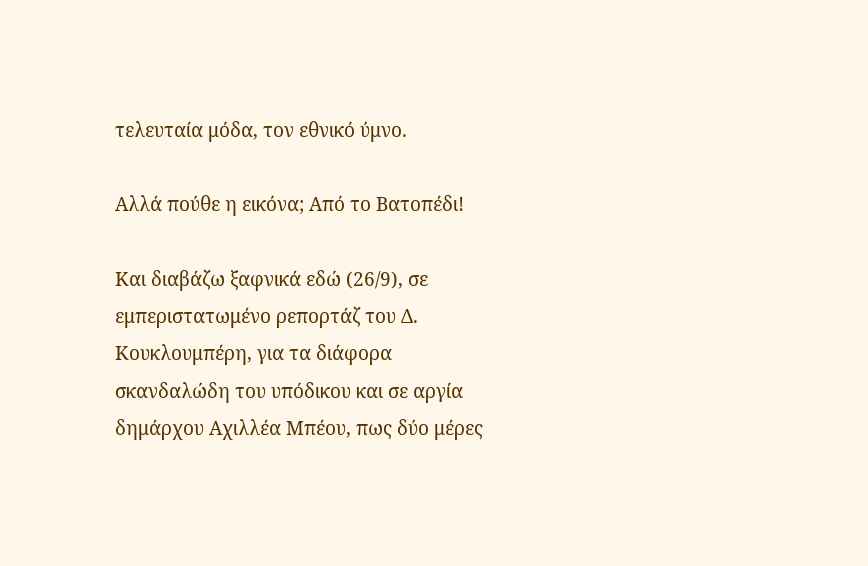τελευταία μόδα, τον εθνικό ύμνο.

Αλλά πούθε η εικόνα; Από το Βατοπέδι!

Και διαβάζω ξαφνικά εδώ (26/9), σε εμπεριστατωμένο ρεπορτάζ του Δ. Κουκλουμπέρη, για τα διάφορα σκανδαλώδη του υπόδικου και σε αργία δημάρχου Αχιλλέα Μπέου, πως δύο μέρες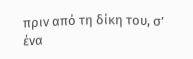πριν από τη δίκη του, σ’ ένα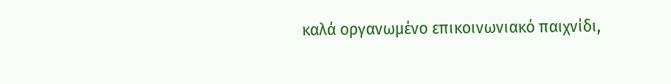καλά οργανωμένο επικοινωνιακό παιχνίδι,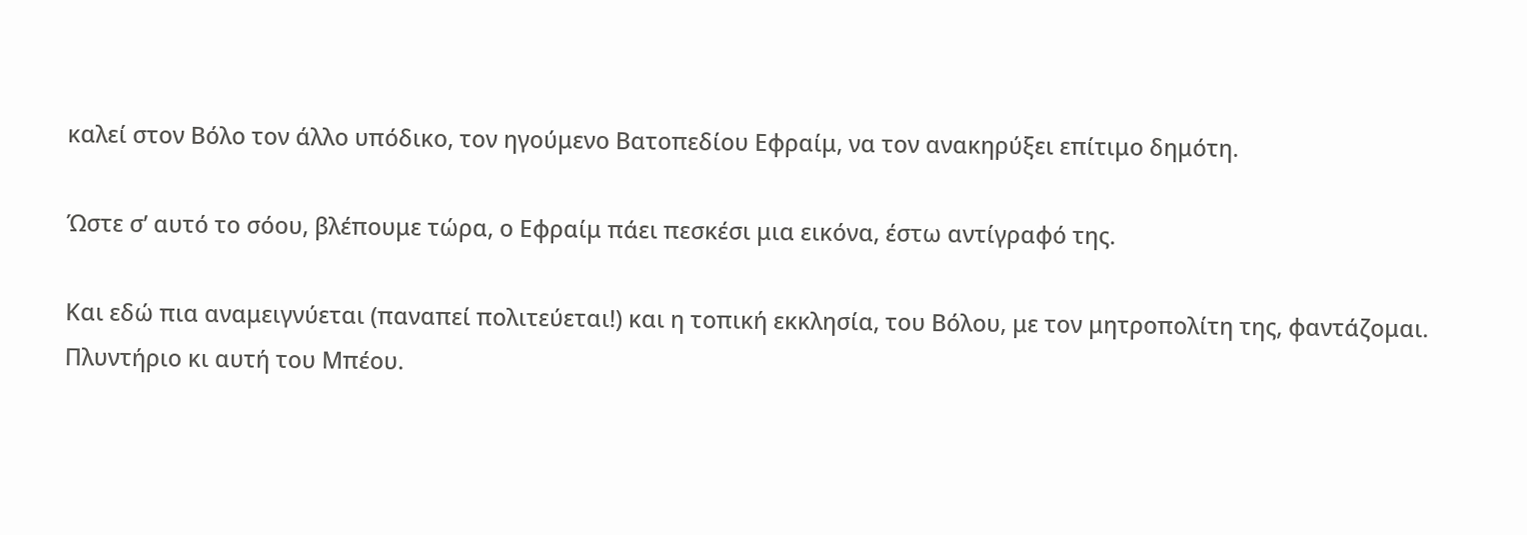καλεί στον Βόλο τον άλλο υπόδικο, τον ηγούμενο Βατοπεδίου Εφραίμ, να τον ανακηρύξει επίτιμο δημότη.

Ώστε σ’ αυτό το σόου, βλέπουμε τώρα, ο Εφραίμ πάει πεσκέσι μια εικόνα, έστω αντίγραφό της.

Και εδώ πια αναμειγνύεται (παναπεί πολιτεύεται!) και η τοπική εκκλησία, του Βόλου, με τον μητροπολίτη της, φαντάζομαι. Πλυντήριο κι αυτή του Μπέου.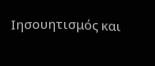Ιησουητισμός και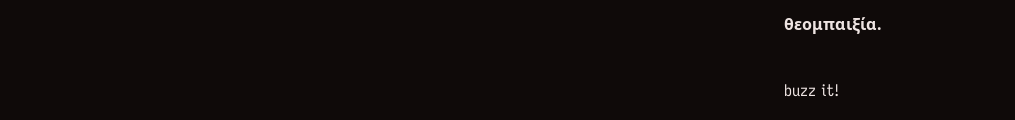θεομπαιξία.


buzz it!